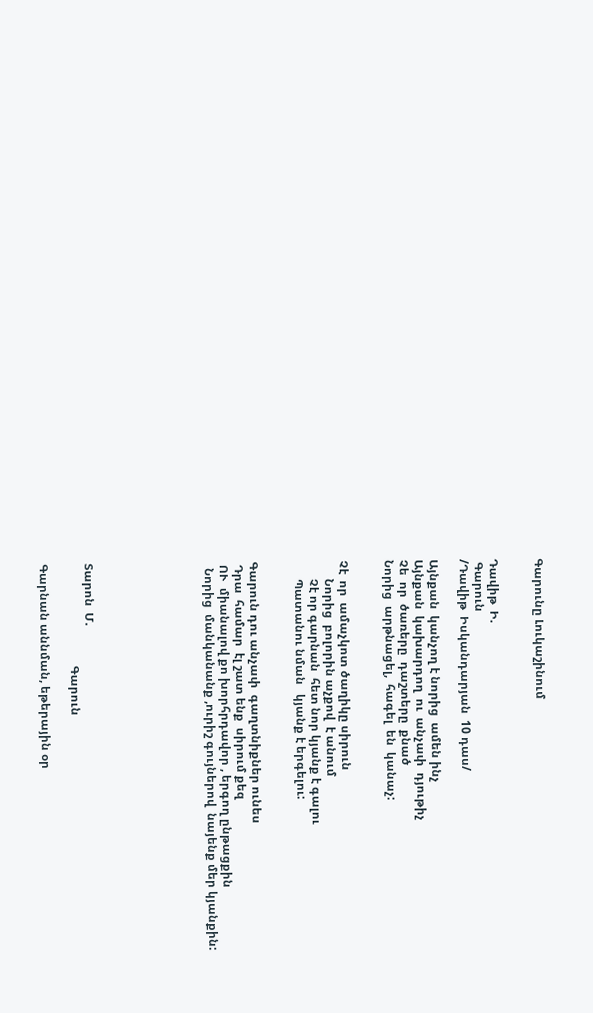Գարունը Լուկաշինում


Դավիթ  Ի.
 Գարուն
/Դավիթ  Իսկանդարյան  10 դաս/

Այնքան  կանչող է նորից  ամեն ինչ
Այնքան  կախարդող  ու  անչափ  դյութիչ
Չե  որ  ծառերը  դաշտերը  քնած
Նորից  արթնացել,  հագել  են  կանաչ:


Չէ  որ  ամաչկոտ ծաղիկը սիրուն
      Նորից  բոլորին աչքով  է անում
      Չէ որ գարնան  հետ նոր կյանք է գալու
      Պատանու նման   կյանք է երգելու:


Գարուն դու անչափ  գաղտնիքներ ունես
 Դրա  համար  էլ շատ ենք  սիրում քեզ
 ՈՒ  միանալով քո խորհրդավոր , երգող ընթացքին
  Նորից  մանկանանք ,ուրիշ գույներով  նայենք մեր կյանքին:







Տարոն  Մ.
                                  Գարուն

Գարնան աննման, եթերային օր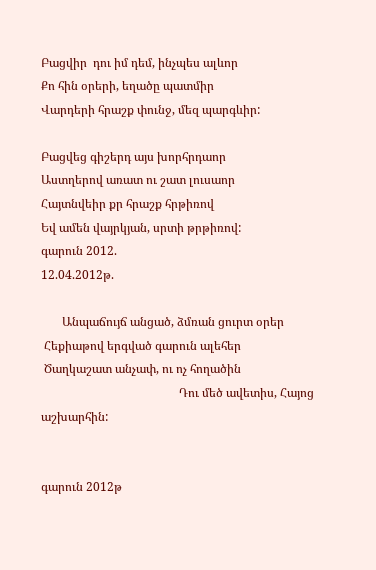Բացվիր  դու իմ դեմ, ինչպես ալևոր
Քո հին օրերի, եղածը պատմիր
Վարդերի հրաշք փունջ, մեզ պարգևիր:

Բացվեց գիշերդ այս խորհրդաոր
Աստղերով առատ ու շատ լուսաոր
Հայտնվեիր քր հրաշք հրթիռով
Եվ ամեն վայրկյան, սրտի թրթիռով:
գարուն 2012.
12.04.2012թ.

       Անպաճույճ անցած, ձմռան ցուրտ օրեր
 Հեքիաթով երգված գարուն ալեհեր
 Ծաղկաշատ անչափ, ու ոչ հողածին
                                              Դու մեծ ավետիս, Հայոց աշխարհին:


գարուն 2012թ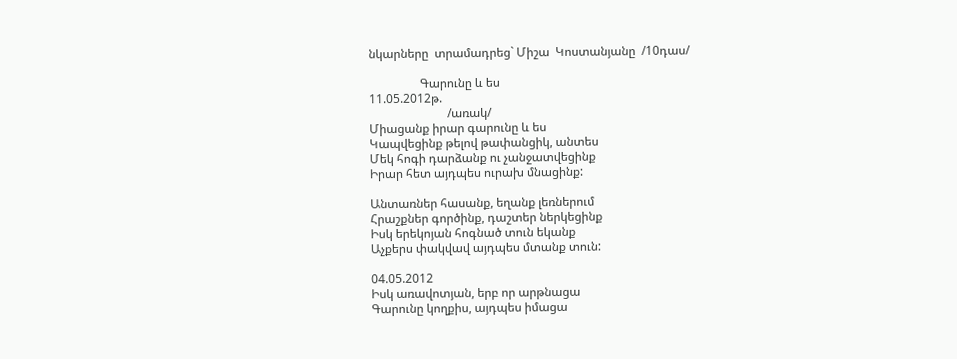նկարները  տրամադրեց` Միշա  Կոստանյանը  /10դաս/

                 Գարունը և ես
11.05.2012թ.
                          /առակ/
Միացանք իրար գարունը և ես
Կապվեցինք թելով թափանցիկ, անտես
Մեկ հոգի դարձանք ու չանջատվեցինք
Իրար հետ այդպես ուրախ մնացինք:

Անտառներ հասանք, եղանք լեռներում
Հրաշքներ գործինք, դաշտեր ներկեցինք
Իսկ երեկոյան հոգնած տուն եկանք
Աչքերս փակվավ այդպես մտանք տուն:

04.05.2012
Իսկ առավոտյան, երբ որ արթնացա
Գարունը կողքիս, այդպես իմացա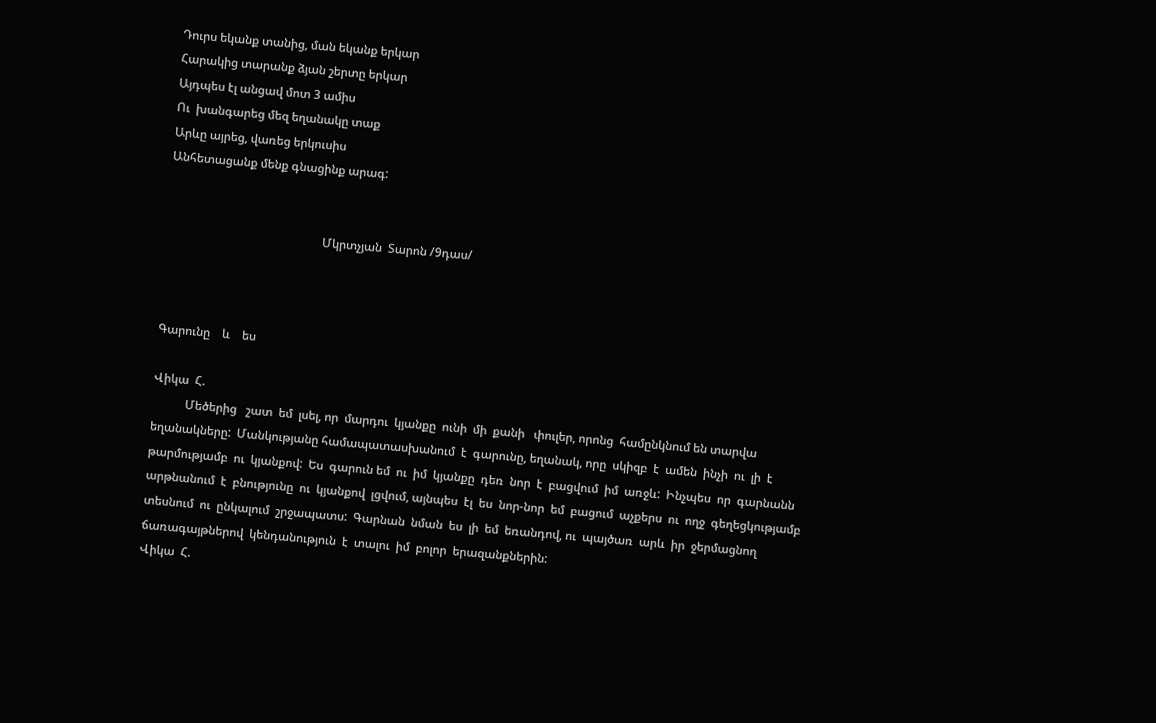Դուրս եկանք տանից, ման եկանք երկար
Հարակից տարանք ձյան շերտը երկար
Այդպես էլ անցավ մոտ 3 ամիս
Ու  խանգարեց մեզ եղանակը տաք
Արևը այրեց, վառեց երկուսիս
Անհետացանք մենք գնացինք արագ:


                                                    Մկրտչյան  Տարոն /9դաս/



Գարունը    և    ես

Վիկա  Հ.
           Մեծերից   շատ  եմ  լսել, որ  մարդու  կյանքը  ունի  մի  քանի   փուլեր, որոնց  համընկնում են տարվա  եղանակները:  Մանկությանը համապատասխանում  է  գարունը, եղանակ, որը  սկիզբ  է  ամեն  ինչի  ու  լի  է  թարմությամբ  ու  կյանքով:  Ես  գարուն եմ  ու  իմ  կյանքը  դեռ  նոր  է  բացվում  իմ  առջև:  Ինչպես  որ  գարնանն  արթնանում  է  բնությունը  ու  կյանքով  լցվում, այնպես  էլ  ես  նոր-նոր  եմ  բացում  աչքերս  ու  ողջ  գեղեցկությամբ  տեսնում  ու  ընկալում  շրջապատս:  Գարնան  նման  ես  լի  եմ  եռանդով, ու  պայծառ  արև  իր  ջերմացնող  ճառագայթներով  կենդանություն  է  տալու  իմ  բոլոր  երազանքներին:
Վիկա  Հ.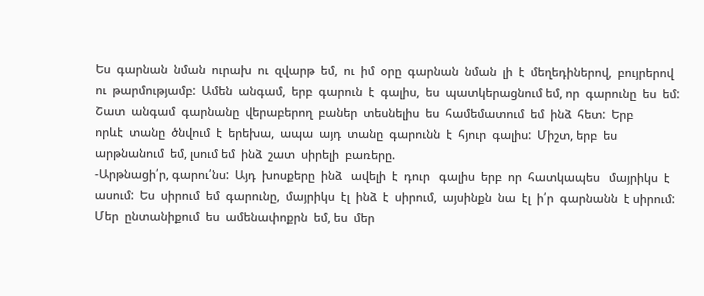Ես  գարնան  նման  ուրախ  ու  զվարթ  եմ,  ու  իմ  օրը  գարնան  նման  լի  է  մեղեդիներով,  բույրերով  ու  թարմությամբ:  Ամեն  անգամ,  երբ  գարուն  է  գալիս,  ես  պատկերացնում եմ, որ  գարունը  ես  եմ:  Շատ  անգամ  գարնանը  վերաբերող  բաներ  տեսնելիս  ես  համեմատում  եմ  ինձ  հետ:  Երբ
որևէ  տանը  ծնվում  է  երեխա,  ապա  այդ  տանը  գարունն  է  հյուր  գալիս:  Միշտ, երբ  ես  արթնանում  եմ, լսում եմ  ինձ  շատ  սիրելի  բառերը.
-Արթնացի՛ր, գարու՛նս:  Այդ  խոսքերը  ինձ   ավելի  է  դուր   գալիս  երբ  որ  հատկապես   մայրիկս  է  ասում:  Ես  սիրում  եմ  գարունը,  մայրիկս  էլ  ինձ  է  սիրում,  այսինքն  նա  էլ  ի՛ր  գարնանն  է սիրում:  Մեր  ընտանիքում  ես  ամենափոքրն  եմ, ես  մեր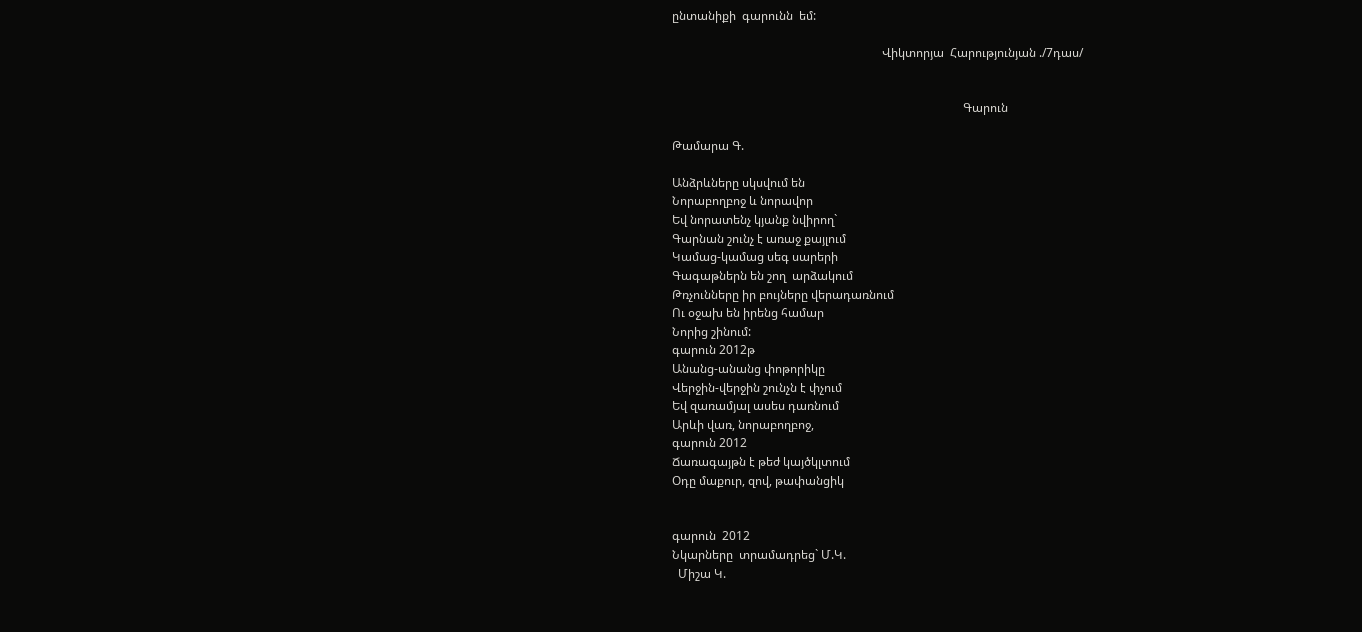ընտանիքի  գարունն  եմ:

                                                                      Վիկտորյա  Հարությունյան ./7դաս/


                                                                                                 Գարուն

Թամարա Գ.

Անձրևները սկսվում են
Նորաբողբոջ և նորավոր
Եվ նորատենչ կյանք նվիրող`
Գարնան շունչ է առաջ քայլում
Կամաց-կամաց սեգ սարերի
Գագաթներն են շող  արձակում
Թռչունները իր բույները վերադառնում
Ու օջախ են իրենց համար
Նորից շինում:
գարուն 2012թ
Անանց-անանց փոթորիկը
Վերջին-վերջին շունչն է փչում
Եվ զառամյալ ասես դառնում
Արևի վառ, նորաբողբոջ,
գարուն 2012
Ճառագայթն է թեժ կայծկլտում
Օդը մաքուր, զով, թափանցիկ


գարուն  2012
Նկարները  տրամադրեց` Մ.Կ.
  Միշա Կ.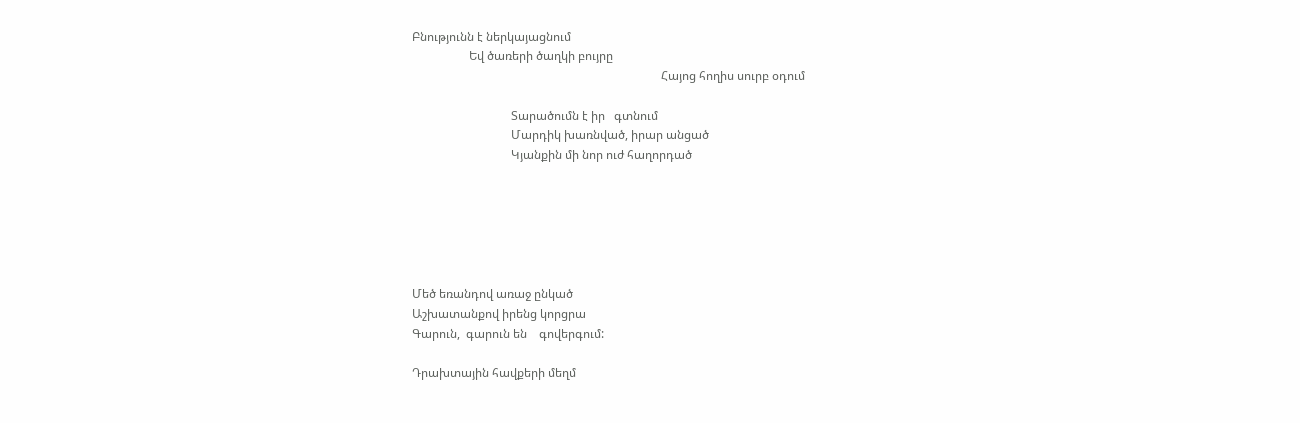Բնությունն է ներկայացնում
                   Եվ ծառերի ծաղկի բույրը
                                                                                   Հայոց հողիս սուրբ օդում

                                 Տարածումն է իր   գտնում
                                 Մարդիկ խառնված, իրար անցած
                                 Կյանքին մի նոր ուժ հաղորդած






Մեծ եռանդով առաջ ընկած
Աշխատանքով իրենց կորցրա
Գարուն,  գարուն են    գովերգում:

Դրախտային հավքերի մեղմ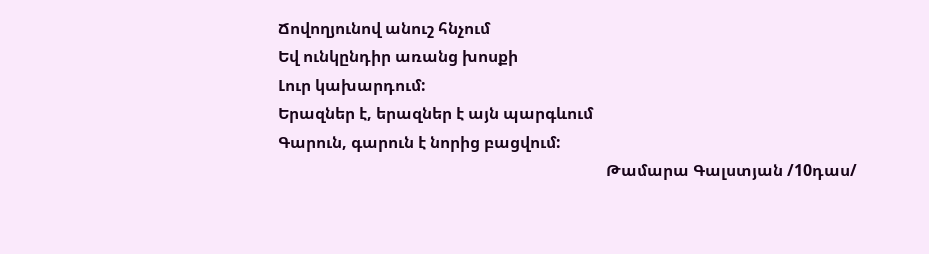Ճովողյունով անուշ հնչում
Եվ ունկընդիր առանց խոսքի
Լուր կախարդում:
Երազներ է, երազներ է այն պարգևում
Գարուն, գարուն է նորից բացվում:
                                                                                  Թամարա Գալստյան /10դաս/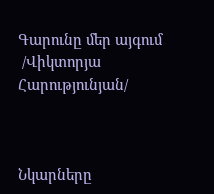Գարունը մեր այգում
 /Վիկտորյա  Հարությունյան/



Նկարները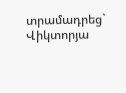տրամադրեց` Վիկտորյա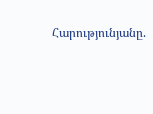Հարությունյանը.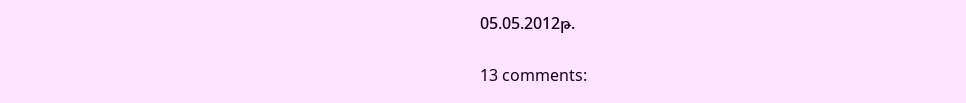05.05.2012թ.

13 comments: